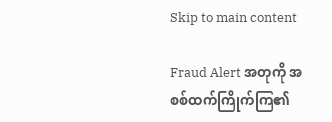Skip to main content

Fraud Alert အတုကို အစစ်ထက်ကြိုက်ကြ၏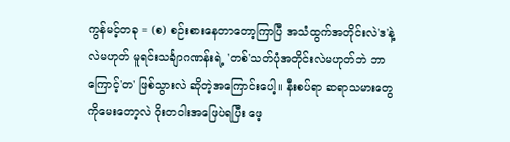ကွန်မင့်တခု = (စ) စဉ်းစားနေတာတော့ကြာပြီ အသံထွက်အတိုင်းလဲ'ဒ'နဲ့လဲမဟုတ် မူရင်းသင်္ချာဂဏန်းရဲ့ 'တစ်'သတ်ပုံအတိုင်းလဲမဟုတ်ဘဲ ဘာကြောင့်'တ' ဖြစ်သွားလဲ ဆိုတဲ့အကြောင်းပေါ့။ နီးစပ်ရာ ဆရာသမားတွေကိုမေးတော့လဲ ဝိုးတဝါးအဖြေပဲရပြီး ဖေ့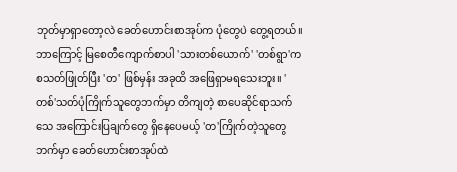ဘုတ်မှာရှာတော့လဲ ခေတ်ဟောင်းစာအုပ်က ပုံတွေပဲ တွေ့ရတယ်။ ဘာကြောင့် မြစေတီကျောက်စာပါ 'သားတစ်ယောက်' 'တစ်ရွာ'က စသတ်ဖြုတ်ပြီး 'တ' ဖြစ်မှန်း အခုထိ အဖြေရှာမရသေးဘူး။ 'တစ်'သတ်ပုံကြိုက်သူတွေဘက်မှာ တိကျတဲ့ စာပေဆိုင်ရာသက်သေ အကြောင်းပြချက်တွေ ရှိနေပေမယ့် 'တ'ကြိုက်တဲ့သူတွေဘက်မှာ ခေတ်ဟောင်းစာအုပ်ထဲ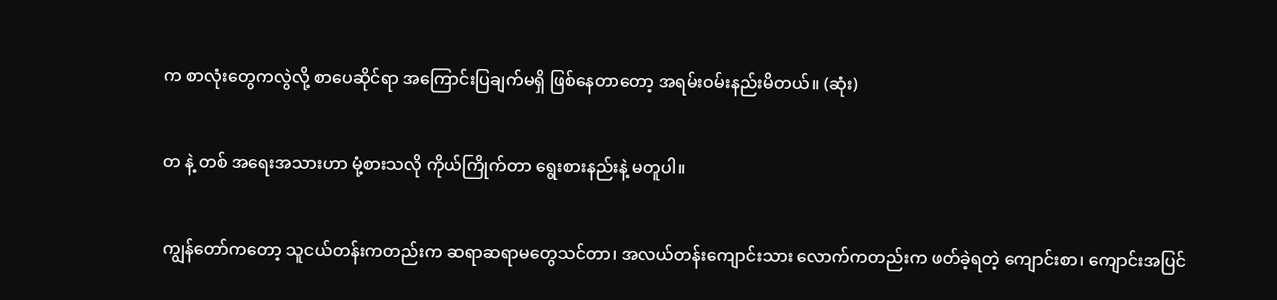က စာလုံးတွေကလွဲလို့ စာပေဆိုင်ရာ အကြောင်းပြချက်မရှိ ဖြစ်နေတာတော့ အရမ်းဝမ်းနည်းမိတယ်။ (ဆုံး)

တ နဲ့ တစ် အရေးအသားဟာ မုံ့စားသလို ကိုယ်ကြိုက်တာ ရွေးစားနည်းနဲ့ မတူပါ။

ကျွန်တော်ကတော့ သူငယ်တန်းကတည်းက ဆရာဆရာမတွေသင်တာ၊ အလယ်တန်းကျောင်းသား လောက်ကတည်းက ဖတ်ခဲ့ရတဲ့ ကျောင်းစာ၊ ကျောင်းအပြင်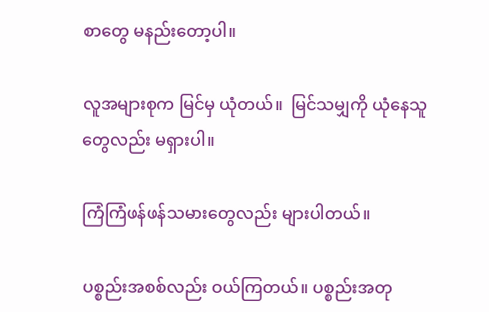စာတွေ မနည်းတော့ပါ။

လူအများစုက မြင်မှ ယုံတယ်။  မြင်သမျှကို ယုံနေသူတွေလည်း မရှားပါ။

ကြံကြံဖန်ဖန်သမားတွေလည်း များပါတယ်။

ပစ္စည်းအစစ်လည်း ဝယ်ကြတယ်။ ပစ္စည်းအတု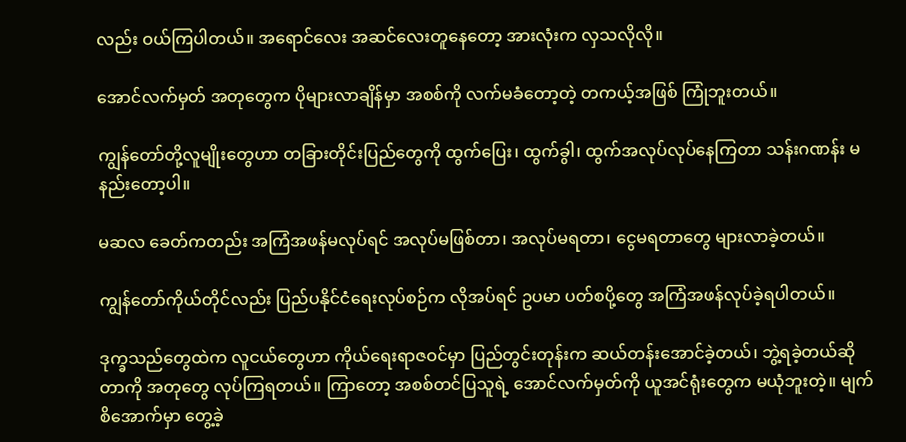လည်း ဝယ်ကြပါတယ်။ အရောင်လေး အဆင်လေးတူနေတော့ အားလုံးက လှသလိုလို။

အောင်လက်မှတ် အတုတွေက ပိုများလာချိန်မှာ အစစ်ကို လက်မခံတော့တဲ့ တကယ့်အဖြစ် ကြုံဘူးတယ်။

ကျွန်တော်တို့လူမျိုးတွေဟာ တခြားတိုင်းပြည်တွေကို ထွက်ပြေး၊ ထွက်ခွါ၊ ထွက်အလုပ်လုပ်နေကြတာ သန်းဂဏန်း မနည်းတော့ပါ။

မဆလ ခေတ်ကတည်း အကြံအဖန်မလုပ်ရင် အလုပ်မဖြစ်တာ၊ အလုပ်မရတာ၊ ငွေမရတာတွေ များလာခဲ့တယ်။

ကျွန်တော်ကိုယ်တိုင်လည်း ပြည်ပနိုင်ငံရေးလုပ်စဉ်က လိုအပ်ရင် ဥပမာ ပတ်စပို့တွေ အကြံအဖန်လုပ်ခဲ့ရပါတယ်။

ဒုက္ခသည်တွေထဲက လူငယ်တွေဟာ ကိုယ်ရေးရာဇဝင်မှာ ပြည်တွင်းတုန်းက ဆယ်တန်းအောင်ခဲ့တယ်၊ ဘွဲ့ရခဲ့တယ်ဆိုတာကို အတုတွေ လုပ်ကြရတယ်။ ကြာတော့ အစစ်တင်ပြသူရဲ့ အောင်လက်မှတ်ကို ယူအင်ရုံးတွေက မယုံဘူးတဲ့။ မျက်စိအောက်မှာ တွေ့ခဲ့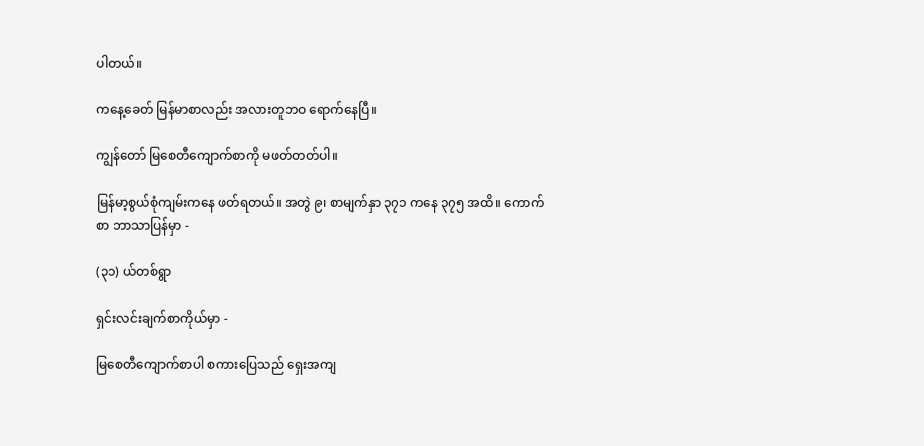ပါတယ်။

ကနေ့ခေတ် မြန်မာစာလည်း အလားတူဘဝ ရောက်နေပြီ။

ကျွန်တော် မြစေတီကျောက်စာကို မဖတ်တတ်ပါ။

မြန်မာ့စွယ်စုံကျမ်းကနေ ဖတ်ရတယ်။ အတွဲ ၉၊ စာမျက်နှာ ၃၇၁ ကနေ ၃၇၅ အထိ။ ကောက်စာ ဘာသာပြန်မှာ -

(၃၁) ယ်တစ်ရွာ

ရှင်းလင်းချက်စာကိုယ်မှာ -

မြစေတီကျောက်စာပါ စကားပြေသည် ရှေးအကျ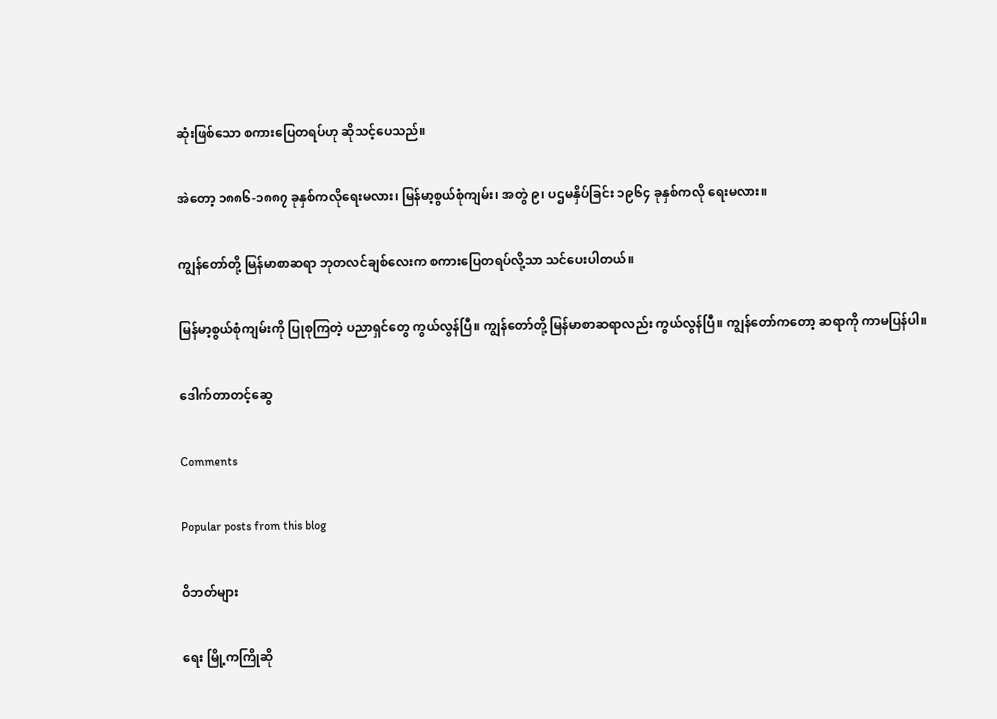ဆုံးဖြစ်သော စကားပြေတရပ်ဟု ဆိုသင့်ပေသည်။

အဲတော့ ၁၈၈၆-၁၈၈၇ ခုနှစ်ကလိုရေးမလား၊ မြန်မာ့စွယ်စုံကျမ်း၊ အတွဲ ၉၊ ပဌမနှိပ်ခြင်း ၁၉၆၄ ခုနှစ်ကလို ရေးမလား။

ကျွန်တော်တို့ မြန်မာစာဆရာ ဘုတလင်ချစ်လေးက စကားပြေတရပ်လို့သာ သင်ပေးပါတယ်။

မြန်မာ့စွယ်စုံကျမ်းကို ပြုစုကြတဲ့ ပညာရှင်တွေ ကွယ်လွန်ပြီ။ ကျွန်တော်တို့ မြန်မာစာဆရာလည်း ကွယ်လွန်ပြီ။ ကျွန်တော်ကတော့ ဆရာကို ကာမပြန်ပါ။

ဒေါက်တာတင့်ဆွေ

Comments

Popular posts from this blog

ဝိဘတ်များ

ရေး မြို့ကကြိုဆို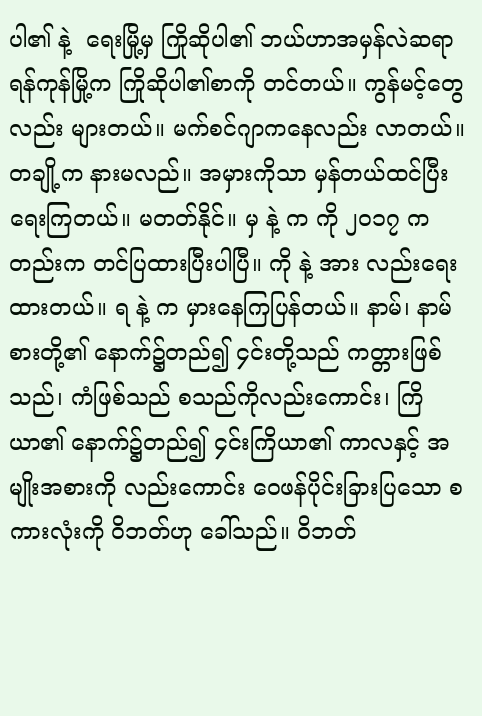ပါ၏ နဲ့  ရေးမြို့မှ ကြိုဆိုပါ၏ ဘယ်ဟာအမှန်လဲဆရာ ရန်ကုန်မြို့က ကြိုဆိုပါ၏စာကို တင်တယ်။ ကွန်မင့်တွေလည်း များတယ်။ မက်စင်ဂျာကနေလည်း လာတယ်။ တချို့က နားမလည်။ အမှားကိုသာ မှန်တယ်ထင်ပြီး ရေးကြတယ်။ မတတ်နိုင်။ မှ နဲ့ က ကို ၂၀၁၇ ကတည်းက တင်ပြထားပြီးပါပြီ။ ကို နဲ့ အား လည်းရေးထားတယ်။ ရ နဲ့ က မှားနေကြပြန်တယ်။ နာမ်၊ နာမ်စားတို့၏ နောက်၌တည်၍ ၄င်းတို့သည် ကတ္တားဖြစ်သည်၊ ကံဖြစ်သည် စသည်ကိုလည်းကောင်း၊ ကြိယာ၏ နောက်၌တည်၍ ၄င်းကြိယာ၏ ကာလနှင့် အမျိုးအစားကို လည်းကောင်း ဝေဖန်ပိုင်းခြားပြသော စကားလုံးကို ဝိဘတ်ဟု ခေါ်သည်။ ဝိဘတ်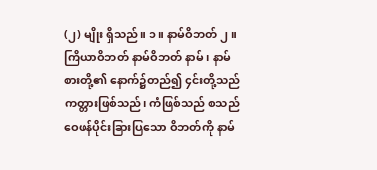(၂) မျိုး ရှိသည်။ ၁။ နာမ်ဝိဘတ် ၂။ ကြိယာဝိဘတ် နာမ်ဝိဘတ် နာမ်၊ နာမ်စားတို့၏ နောက်၌တည်၍ ၄င်းတို့သည် ကတ္တားဖြစ်သည်၊ ကံဖြစ်သည် စသည် ဝေဖန်ပိုင်းခြားပြသော ဝိဘတ်ကို နာမ်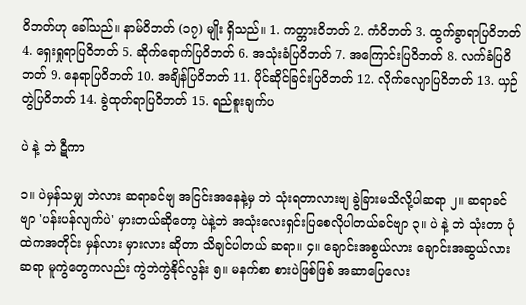ဝိဘတ်ဟု ခေါ်သည်။ နာမ်ဝိဘတ် (၁၇) မျိုး ရှိသည်။ 1. ကတ္တားဝိဘတ် 2. ကံဝိဘတ် 3. ထွက်ခွာရာပြဝိဘတ် 4. ရှေးရှုရာပြဝိဘတ် 5. ဆိုက်ရောက်ပြဝိဘတ် 6. အသုံးခံပြဝိဘတ် 7. အကြောင်းပြဝိဘတ် 8. လက်ခံပြဝိဘတ် 9. နေရာပြဝိဘတ် 10. အချိန်ပြဝိဘတ် 11. ပိုင်ဆိုင်ခြင်းပြဝိဘတ် 12. လိုက်လျောပြဝိဘတ် 13. ယှဉ်တွဲပြဝိဘတ် 14. ခွဲထုတ်ရာပြဝိဘတ် 15. ရည်စူးချက်ပ

ပဲ နဲ့ ဘဲ ဋီကာ

၁။ ပဲမှန်သမျှ ဘဲလား ဆရာခင်ဗျ အငြင်းအနေနဲ့မှ ဘဲ သုံးရတာလားဗျ ခွဲခြားမသိလို့ပါဆရာ ၂။ ဆရာခင်ဗျာ 'ပန်းပန်လျက်ပဲ' မှားတယ်ဆိုတော့ ပဲနဲ့ဘဲ အသုံးလေးရှင်းပြစေလိုပါတယ်ခင်ဗျာ ၃။ ပဲ နဲ့ ဘဲ သုံးတာ ပုံထဲကအတိုင်း မှန်လား မှားလား ဆိုတာ သိချင်ပါတယ် ဆရာ။ ၄။ ချောင်းအစွယ်လား ချောင်းအဆွယ်လားဆရာ မူကွဲတွေကလည်း ကွဲဘဲကွဲနိုင်လွန်း ၅။ မနက်စာ စားပဲဖြစ်ဖြစ် အဆာပြေလေး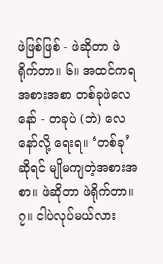ဖဲဖြစ်ဖြစ် - ဖဲဆိုတာ ဖဲရိုက်တာ။ ၆။ အထင်ကရအစားအစာ တစ်ခုဖဲလေနော် - တခုပဲ (ဘဲ) လေနော်လို့ ရေးရ။ ‘တစ်ခု’ ဆိုရင် မျိုမကျတဲ့အစားအစာ။ ဖဲဆိုတာ ဖဲရိုက်တာ။ ၇။ ငါပဲလုပ်မယ်လား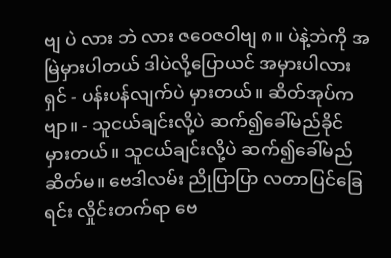ဗျ ပဲ လား ဘဲ လား ဇဝေဇဝါဗျ ၈။ ပဲနဲ့ဘဲကို အမြဲမှားပါတယ် ဒါပဲလို့ပြောယင် အမှားပါလားရှင် - ပန်းပန်လျက်ပဲ မှားတယ်။ ဆိတ်အုပ်ကဗျာ။ - သူငယ်ချင်းလို့ပဲ ဆက်၍ခေါ်မည်ခိုင် မှားတယ်။ သူငယ်ချင်းလို့ပဲ ဆက်၍ခေါ်မည် ဆိတ်မ။ ဗေဒါလမ်း ညိုပြာပြာ လတာပြင်ခြေရင်း လှိုင်းတက်ရာ ဗေ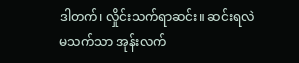ဒါတက်၊ လှိုင်းသက်ရာဆင်း။ ဆင်းရလဲ မသက်သာ အုန်းလက်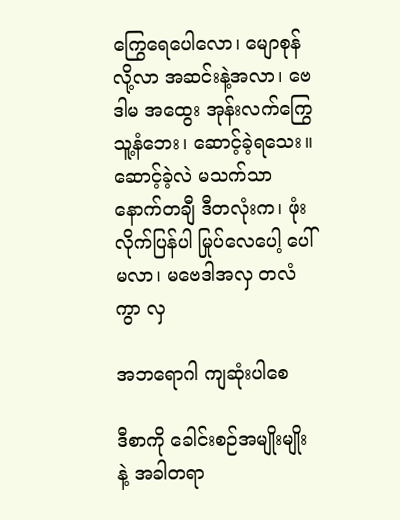ကြွေရေပေါလော၊ မျောစုန်လို့လာ အဆင်းနဲ့အလာ၊ ဗေဒါမ အထွေး အုန်းလက်ကြွေ သူ့နံဘေး၊ ဆောင့်ခဲ့ရသေး။ ဆောင့်ခဲ့လဲ မသက်သာ နောက်တချီ ဒီတလုံးက၊ ဖုံးလိုက်ပြန်ပါ မြုပ်လေပေါ့ ပေါ်မလာ၊ မဗေဒါအလှ တလံကွာ လှ

အဘရောဂါ ကျဆုံးပါစေ

ဒီစာကို ခေါင်းစဉ်အမျိုးမျိုးနဲ့ အခါတရာ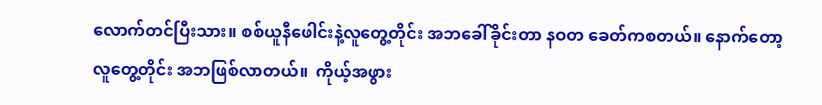လောက်တင်ပြီးသား။ စစ်ယူနီဖေါင်းနဲ့လူတွေ့တိုင်း အဘခေါ်ခိုင်းတာ နဝတ ခေတ်ကစတယ်။ နောက်တော့ လူတွေ့တိုင်း အဘဖြစ်လာတယ်။  ကိုယ့်အဖွား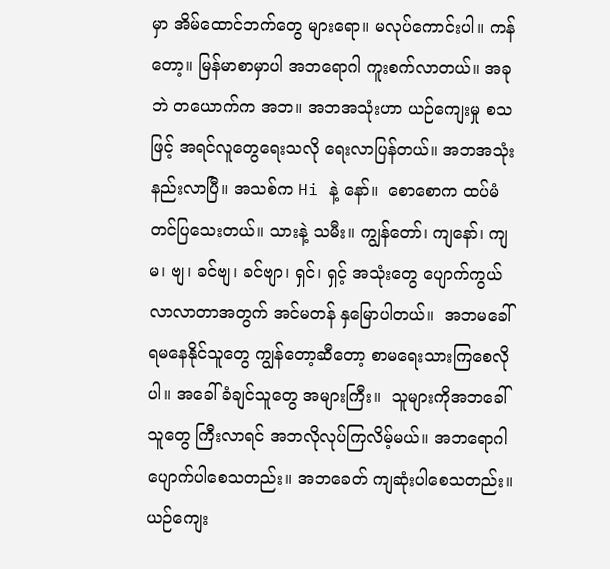မှာ အိမ်ထောင်ဘက်တွေ များရော။ မလုပ်ကောင်းပါ။ ကန်တော့။ မြန်မာစာမှာပါ အဘရောဂါ ကူးစက်လာတယ်။ အခုဘဲ တယောက်က အဘ။ အဘအသုံးဟာ ယဉ်ကျေးမှု စသဖြင့် အရင်လူတွေရေးသလို ရေးလာပြန်တယ်။ အဘအသုံး နည်းလာပြီ။ အသစ်က Hi နဲ့ နော်။  စောစောက ထပ်မံတင်ပြသေးတယ်။ သားနဲ့ သမီး။ ကျွန်တော်၊ ကျနော်၊ ကျမ၊ ဗျ၊ ခင်ဗျ၊ ခင်ဗျာ၊ ရှင်၊ ရှင့် အသုံးတွေ ပျောက်ကွယ်လာလာတာအတွက် အင်မတန် နှမြောပါတယ်။  အဘမခေါ်ရမနေနိုင်သူတွေ ကျွန်တော့ဆီတော့ စာမရေးသားကြစေလိုပါ။ အခေါ်ခံချင်သူတွေ အများကြီး။  သူများကိုအဘခေါ်သူတွေ ကြီးလာရင် အဘလိုလုပ်ကြလိမ့်မယ်။ အဘရောဂါ ပျောက်ပါစေသတည်း။ အဘခေတ် ကျဆုံးပါစေသတည်း။ ယဉ်ကျေး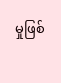မှုဖြစ်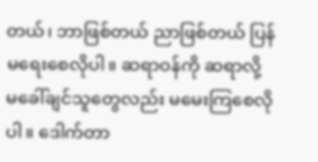တယ်၊ ဘာဖြစ်တယ် ညာဖြစ်တယ် ပြန်မရေးစေလိုပါ။ ဆရာဝန်ကို ဆရာလို့ မခေါ်ချင်သူတွေလည်း မမေးကြစေလိုပါ။ ဒေါက်တာ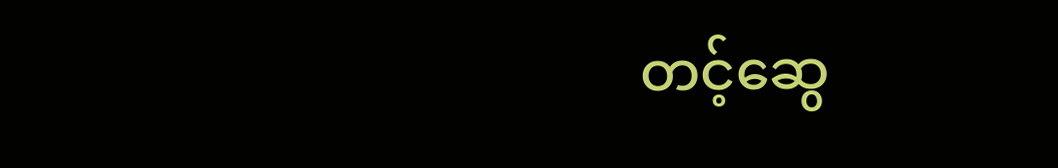တင့်ဆွေ